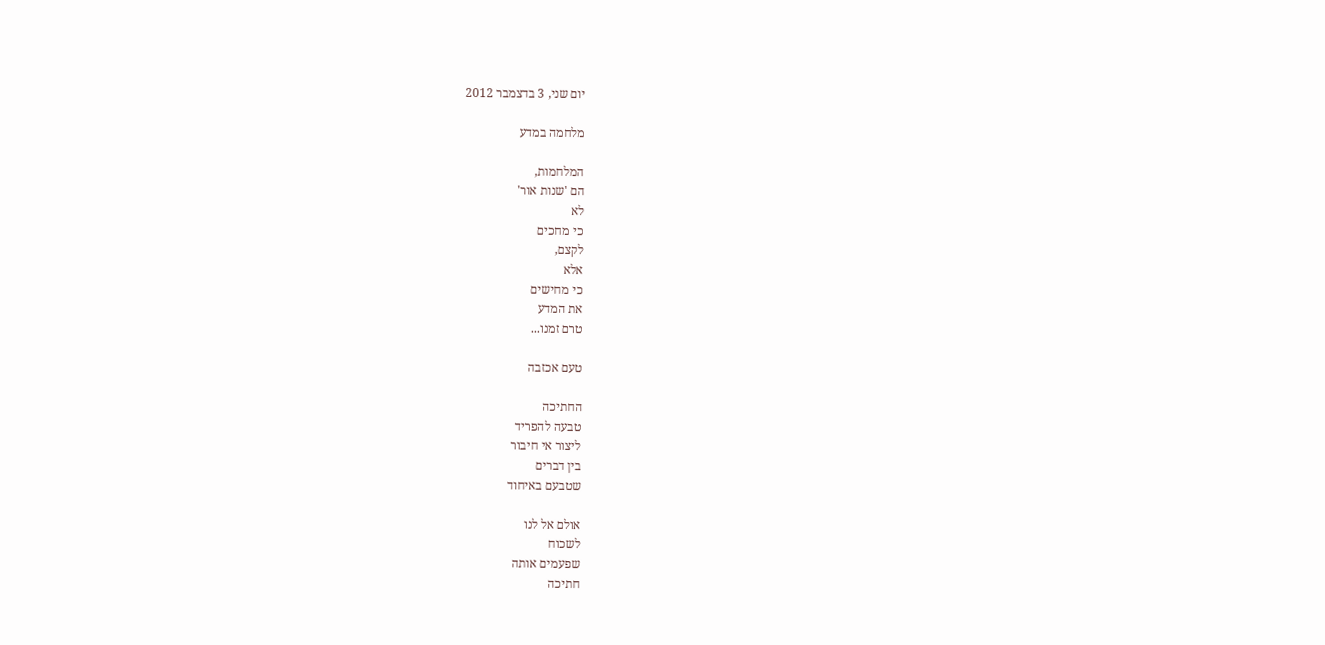יום שני, 3 בדצמבר 2012

מלחמה במדע

המלחמות,
הם 'שנות אור'
לא
כי מחכים
לקצם,
אלא
כי מחישים
את המדע
טרם זמנו...

טעם אכזבה

החתיכה
טבעה להפריד
ליצור אי חיבור
בין דברים
שטבעם באיחוד

אולם אל לנו
לשכוח
שפעמים אותה
חתיכה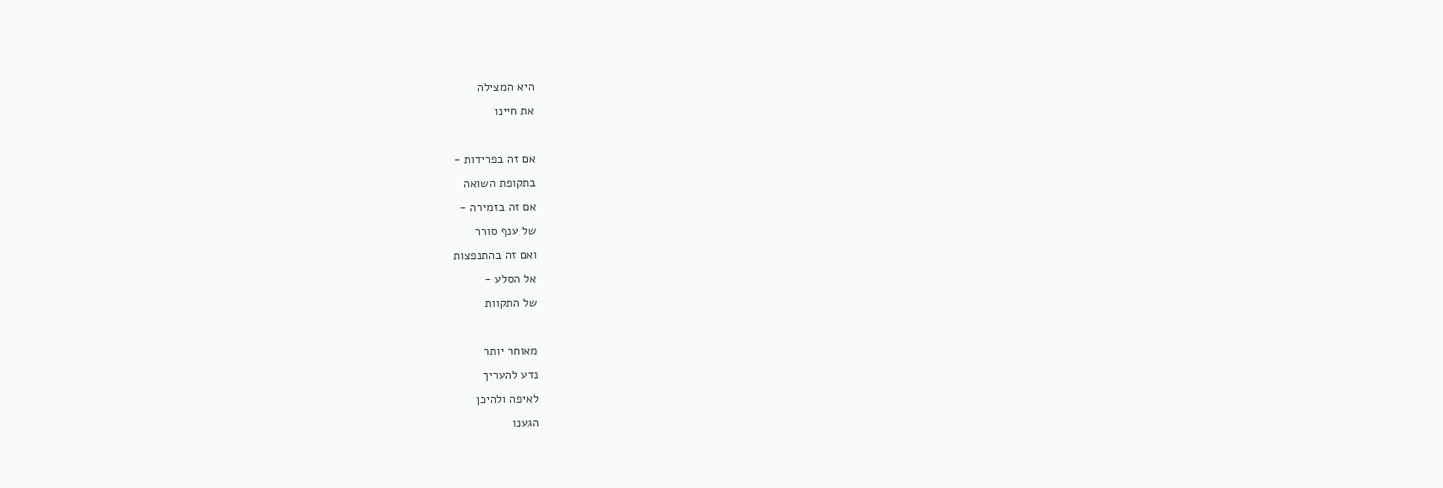היא המצילה
את חיינו

אם זה בפרידות -
בתקופת השואה
אם זה בזמירה -
של ענף סורר
ואם זה בהתנפצות
אל הסלע -
של התקוות

מאוחר יותר
נדע להעריך
לאיפה ולהיכן
הגענו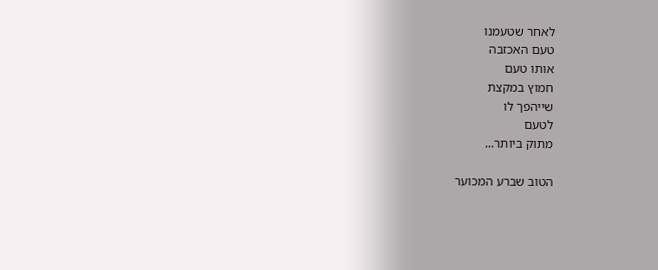לאחר שטעמנו
טעם האכזבה
אותו טעם
חמוץ במקצת
שייהפך לו
לטעם
מתוק ביותר...

הטוב שברע המכוער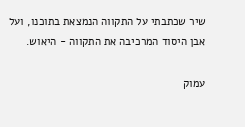שיר שכתבתי על התקווה הנמצאת בתוכנו, ועל אבן היסוד המרכיבה את התקווה - היאוש.

עמוק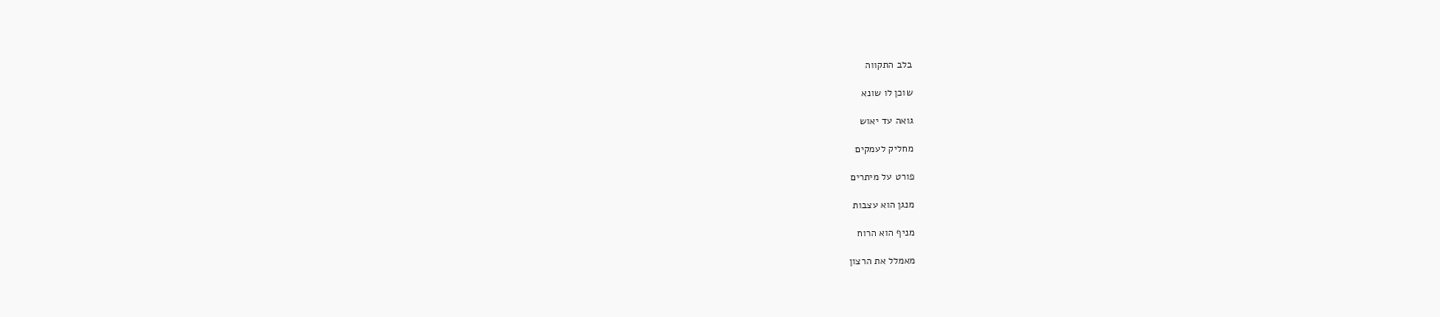בלב התקווה

שוכן לו שונא

גואה עד יאוש

מחליק לעמקים

פורט על מיתרים

מנגן הוא עצבות

מניף הוא הרוח

מאמלל את הרצון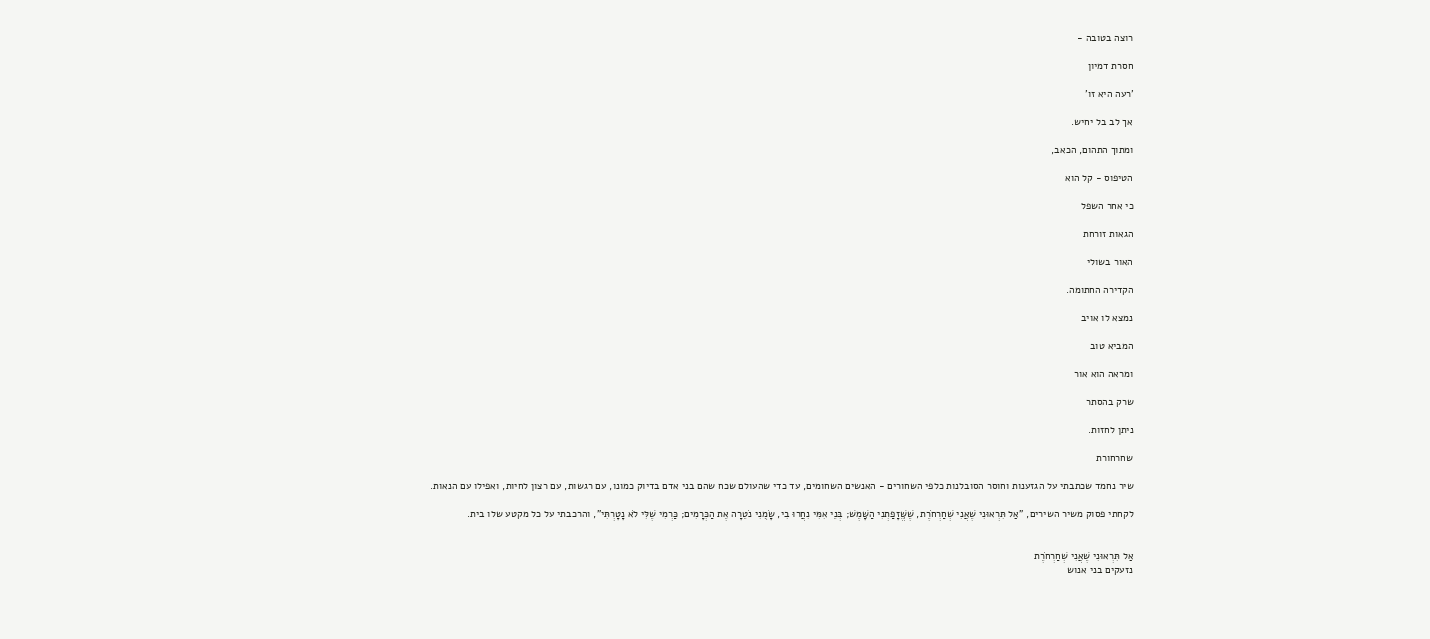רוצה בטובה -

חסרת דמיון

'רעה היא זו'

אך לב בל יחיש.

ומתוך התהום, הכאב,

הטיפוס - קל הוא

כי אחר השפל

הגאות זורחת

האור בשולי

הקדירה החתומה.

נמצא לו אויב

המביא טוב

ומראה הוא אור

שרק בהסתר

ניתן לחזות.

שחרחורת

שיר נחמד שכתבתי על הגזענות וחוסר הסובלנות כלפי השחורים - האנשים השחומים, עד כדי שהעולם שכח שהם בני אדם בדיוק כמונו, עם רגשות, עם רצון לחיות, ואפילו עם הנאות.

לקחתי פסוק משיר השירים, "אַל תִּרְאוּנִי שֶׁאֲנִי שְׁחַרְחֹרֶת, שֶׁשֱּׁזָפַתְנִי הַשָּׁמֶשׁ; בְּנֵי אִמִּי נִחֲרוּ בִי, שָׂמֻנִי נֹטֵרָה אֶת הַכְּרָמִים; כַּרְמִי שֶׁלִּי לֹא נָטָרְתִּי", והרכבתי על כל מקטע שלו בית.


אַל תִּרְאוּנִי שֶׁאֲנִי שְׁחַרְחֹרֶת
נזעקים בני אנוש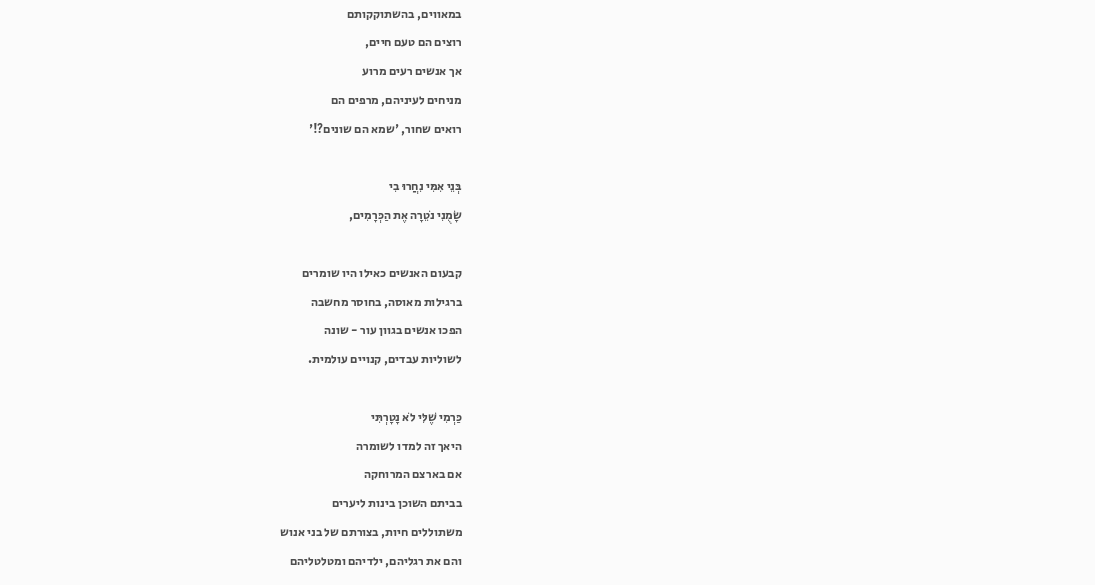במאווים, בהשתוקקותם
רוצים הם טעם חיים,
אך אנשים רעים מרוע
מניחים לעיניהם, מרפים הם
רואים שחור, 'שמא הם שונים?!'

בְּנֵי אִמִּי נִחֲרוּ בִי
שָׂמֻנִי נֹטֵרָה אֶת הַכְּרָמִים,

קבעום האנשים כאילו היו שומרים
ברגילות מאוסה, בחוסר מחשבה
הפכו אנשים בגוון עור - שונה
לשוליות עבדים, קנויים עולמית.

כַּרְמִי שֶׁלִּי לֹא נָטָרְתִּי
היאך זה למדו לשומרה
אם בארצם המרוחקה
בביתם השוכן בינות ליערים
משתוללים חיות, בצורתם של בני אנוש
והם את רגליהם, ילדיהם ומטלטליהם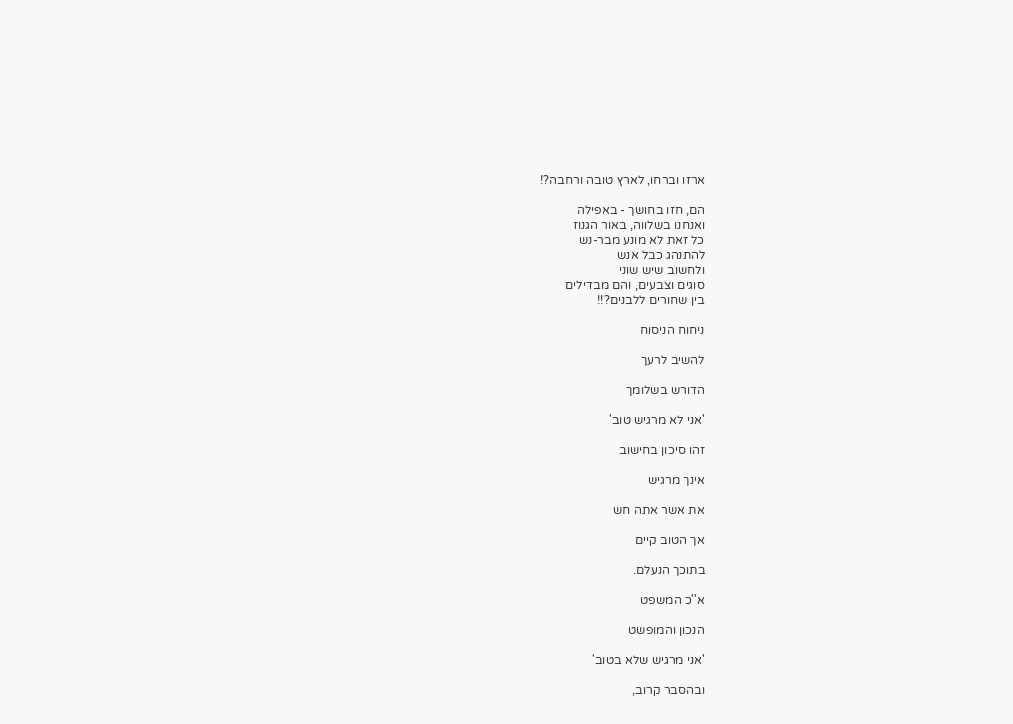ארזו וברחו, לארץ טובה ורחבה?!

הם, חזו בחושך - באפילה
ואנחנו בשלווה, באור הגנוז
כל זאת לא מונע מבר-נש
להתנהג כבל אנש
ולחשוב שיש שוני
סוגים וצבעים, והם מבדילים
בין שחורים ללבנים?!!

ניחוח הניסוח

להשיב לרעך

הדורש בשלומך

'אני לא מרגיש טוב'

זהו סיכון בחישוב

אינך מרגיש

את אשר אתה חש

אך הטוב קיים

בתוכך הנעלם.

א''כ המשפט

הנכון והמופשט

'אני מרגיש שלא בטוב'

ובהסבר קרוב,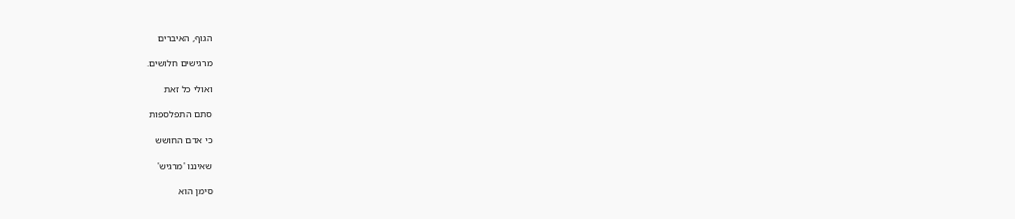הגוף, האיברים

מרגישים חלושים.

ואולי כל זאת

סתם התפלספות

כי אדם החושש

שאיננו 'מרגיש'

סימן הוא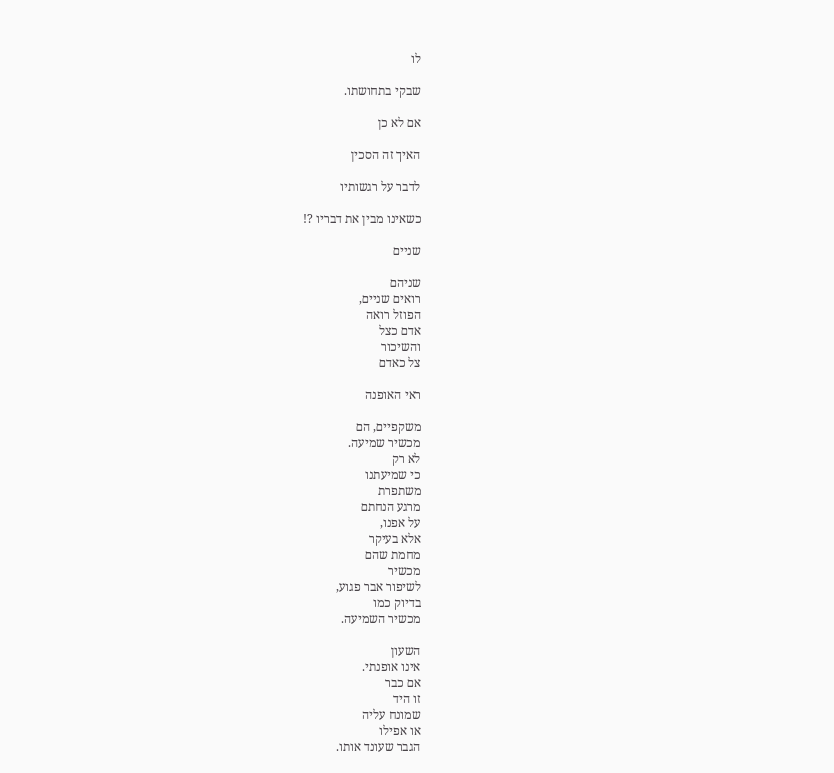לו

שבקי בתחושתו.

אם לא כן

האיך זה הסכין

לדבר על רגשותיו

כשאינו מבין את דבריו ?!

שניים

שניהם
רואים שניים,
הפוזל רואה
אדם כצל
והשיכור
צל כאדם

ראי האופנה

משקפיים, הם
מכשיר שמיעה.
לא רק
כי שמיעתנו
משתפרת
מרגע הנחתם
על אפנו,
אלא בעיקר
מחמת שהם
מכשיר
לשיפור אבר פגוע,
בדיוק כמו
מכשיר השמיעה.

השעון
אינו אופנתי.
אם כבר
זו היד
שמונח עליה
או אפילו
הגבר שעונד אותו.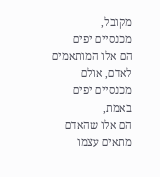מקובל,
מכנסיים יפים
הם אלו המותאמים
לאדם, אולם
מכנסיים יפים
באמת,
הם אלו שהאדם
מתאים עצמו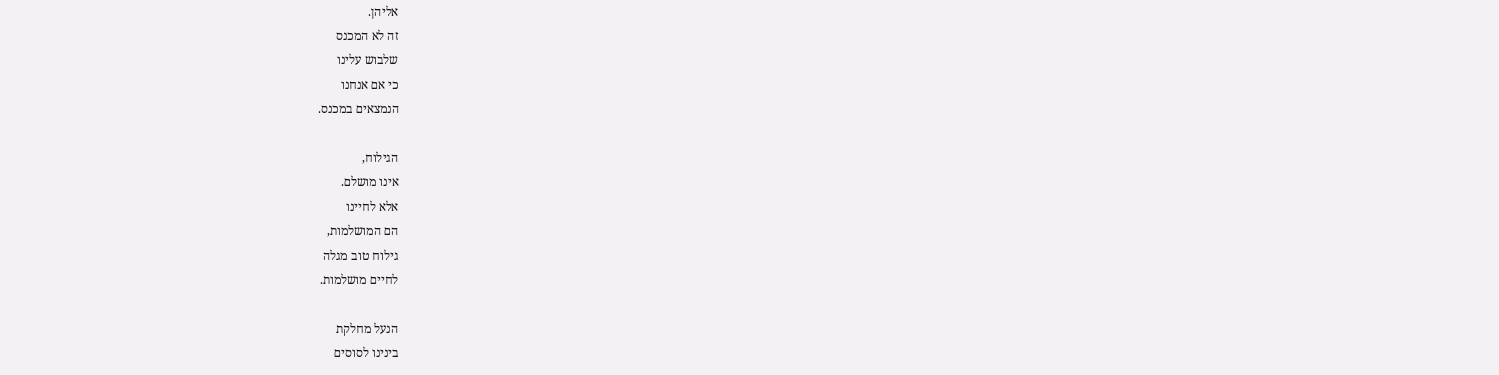אליהן.
זה לא המכנס
שלבוש עלינו
כי אם אנחנו
הנמצאים במכנס.

הגילוח,
אינו מושלם.
אלא לחיינו
הם המושלמות,
גילוח טוב מגלה
לחיים מושלמות.

הנעל מחלקת
בינינו לסוסים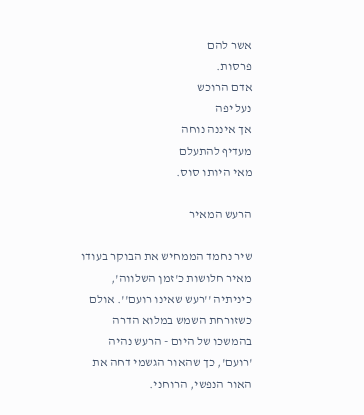אשר להם
פרסות.
אדם הרוכש
נעל יפה
אך איננה נוחה
מעדיף להתעלם
מאי היותו סוס.

הרעש המאיר

שיר נחמד הממחיש את הבוקר בעודו מאיר חלושות כ'זמן השלווה', כיניתיה ''רעש שאינו רועם''. אולם כשזורחת השמש במלוא הדרה בהמשכו של היום - הרעש נהיה 'רועם', כך שהאור הגשמי דחה את האור הנפשי, הרוחני.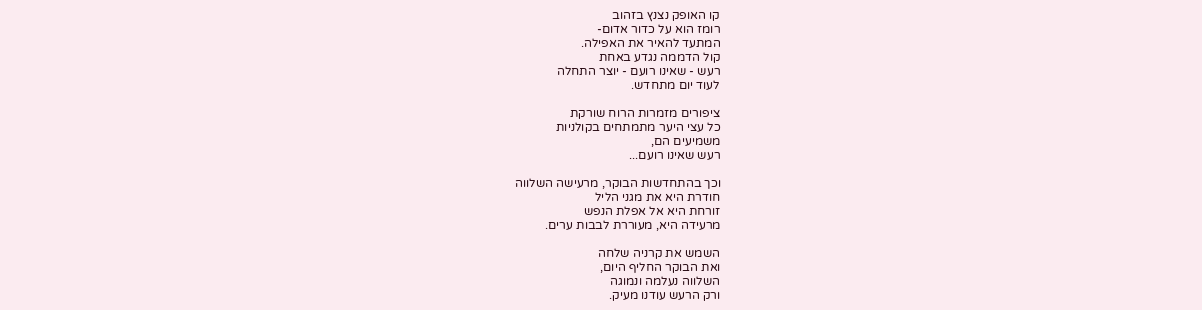קו האופק נצנץ בזהוב
רומז הוא על כדור אדום-
המתעד להאיר את האפילה.
קול הדממה נגדע באחת
רעש - שאינו רועם - יוצר התחלה
לעוד יום מתחדש.

ציפורים מזמרות הרוח שורקת
כל עצי היער מתמתחים בקולניות
משמיעים הם,
רעש שאינו רועם...

וכך בהתחדשות הבוקר, מרעישה השלווה
חודרת היא את מגני הליל
זורחת היא אל אפלת הנפש
מרעידה היא, מעוררת לבבות ערים.

השמש את קרניה שלחה
ואת הבוקר החליף היום,
השלווה נעלמה ונמוגה
ורק הרעש עודנו מעיק.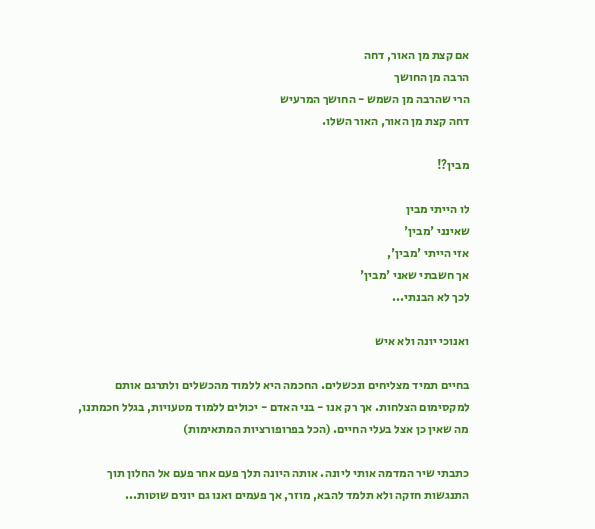אם קצת מן האור, דחה
הרבה מן החושך
הרי שהרבה מן השמש - החושך המרעיש
דחה קצת מן האור, האור השלו.

מבין?!

לו הייתי מבין
שאינני 'מבין'
אזי הייתי 'מבין',
אך חשבתי שאני 'מבין'
לכך לא הבנתי...

ואנוכי יונה ולא איש

בחיים תמיד מצליחים ונכשלים. החכמה היא ללמוד מהכשלים ולתרגם אותם למקסימום הצלחות. אך רק אנו - בני האדם - יכולים ללמוד מטעויות, בגלל חכמתנו, מה שאין כן אצל בעלי החיים. (הכל בפרופורציות המתאימות)

כתבתי שיר המדמה אותי ליונה. אותה היונה תלך פעם אחר פעם אל החלון תוך התנגשות חזקה ולא תלמד להבא, מוזר, אך פעמים ואנו גם יונים שוטות...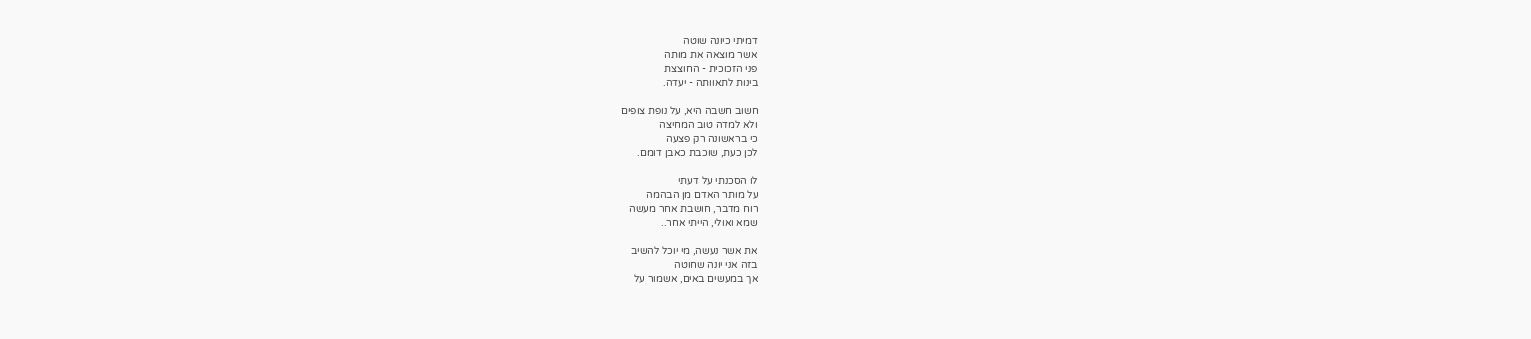דמיתי כיונה שוטה
אשר מוצאה את מותה
פני הזכוכית - החוצצת
בינות לתאוותה - יעדה.

חשוב חשבה היא, על נופת צופים
ולא למדה טוב המחיצה
כי בראשונה רק פצעה
לכן כעת, שוכבת כאבן דומם.

לו הסכנתי על דעתי
על מותר האדם מן הבהמה
רוח מדבר, חושבת אחר מעשה
שמא ואולי, הייתי אחר..

את אשר נעשה, מי יוכל להשיב
בזה אני יונה שחוטה
אך במעשים באים, אשמור על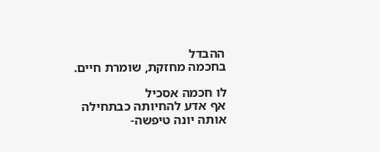ההבדל
בחכמה מחזקת, שומרת חיים.

לו חכמה אסכיל
אף אדע להחיותה כבתחילה
אותה יונה טיפשה-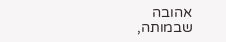אהובה
שבמותה,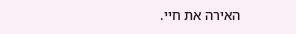האירה את חיי.